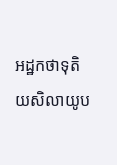អដ្ឋកថាទុតិយសិលាយូប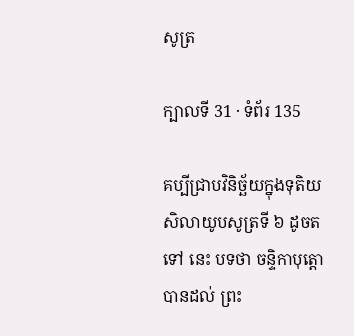សូត្រ

ក្បាលទី 31 · ទំព័រ 135

គប្បីជ្រាបវិនិច្ឆ័យក្នុងទុតិយសិលាយូបសូត្រទី ៦ ដូចតទៅ នេះ បទថា ចន្ទិកាបុត្តោ បានដល់ ព្រះ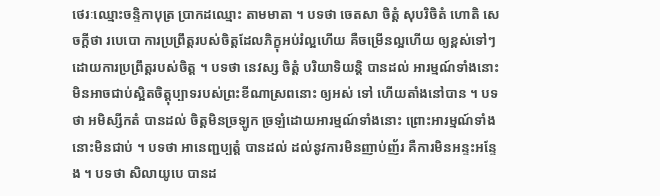ថេរៈឈ្មោះចន្ទិកាបុត្រ ប្រាកដឈ្មោះ តាមមាតា ។ បទថា ចេតសា ចិត្តំ សុបរិចិតំ ហោតិ សេចក្តីថា របេបោ ការប្រព្រឹត្តរបស់ចិត្តដែលភិក្ខុអប់រំល្អហើយ គឺចម្រើនល្អហើយ ឲ្យខ្ពស់ទៅៗ ដោយការប្រព្រឹត្តរបស់ចិត្ត ។ បទថា នេវស្ស ចិត្តំ បរិយាទិយន្តិ បានដល់ អារម្មណ៍ទាំងនោះមិនអាចជាប់ស្អិតចិត្តុប្បាទរបស់ព្រះខីណាស្រពនោះ ឲ្យអស់ ទៅ ហើយតាំងនៅបាន ។ បទថា អមិស្សីកតំ បានដល់ ចិត្តមិនច្រឡូក ច្រឡំដោយអារម្មណ៍ទាំងនោះ ព្រោះអារម្មណ៍ទាំងនោះមិនជាប់ ។ បទថា អានេញ្ជប្បត្តំ បានដល់ ដល់នូវការមិនញាប់ញ័រ គឺការមិនអន្ទះអន្ទែង ។ បទថា សិលាយូបេ បានដ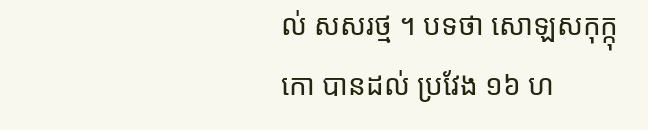ល់ សសរថ្ម ។ បទថា សោឡសកុក្កុកោ បានដល់ ប្រវែង ១៦ ហ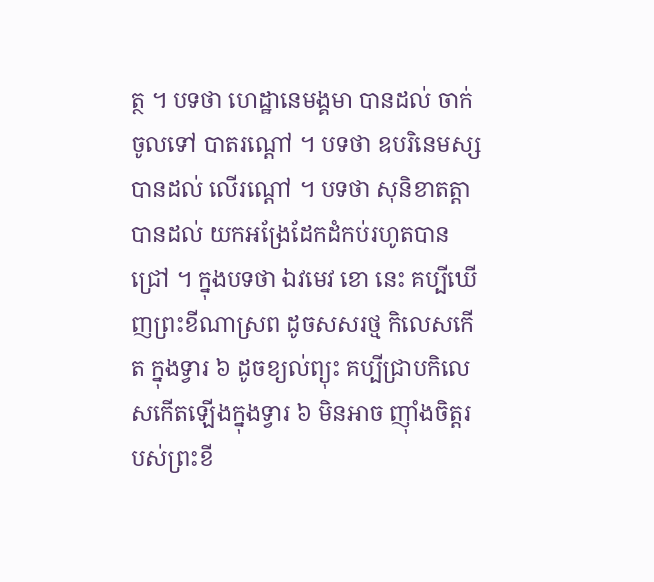ត្ថ ។ បទថា ហេដ្ឋានេមង្គមា បានដល់ ចាក់ចូលទៅ បាតរណ្តៅ ។ បទថា ឧបរិនេមស្ស បានដល់ លើរណ្តៅ ។ បទថា សុនិខាតត្តា បានដល់ យកអង្រែដែកដំកប់រហូតបានជ្រៅ ។ ក្នុងបទថា ឯវមេវ ខោ នេះ គប្បីឃើញព្រះខីណាស្រព ដូចសសរថ្ម កិលេសកើត ក្នុងទ្វារ ៦ ដូចខ្យល់ព្យុះ គប្បីជ្រាបកិលេសកើតឡើងក្នុងទ្វារ ៦ មិនអាច ញ៉ាំងចិត្តរបស់ព្រះខី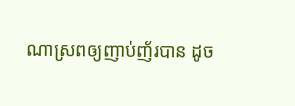ណាស្រពឲ្យញាប់ញ័របាន ដូច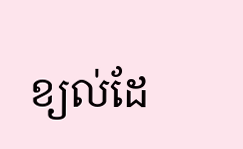ខ្យល់ដែ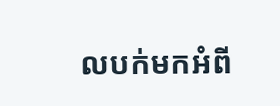លបក់មកអំពី